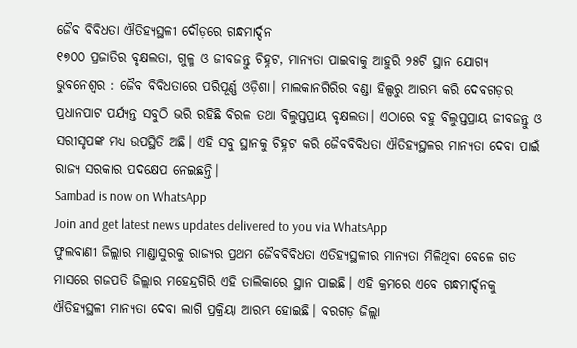ଜୈବ ବିବିଧତା ଐତିହ୍ୟସ୍ଥଳୀ ଦୌଡ଼ରେ ଗନ୍ଧମାର୍ଦ୍ଦନ
୧୭୦୦ ପ୍ରଜାତିର ବୃକ୍ଷଲତା, ଗୁଳ୍ମ ଓ ଜୀବଜନ୍ତୁ ଚିହ୍ନଟ, ମାନ୍ୟତା ପାଇବାକୁ ଆହୁରି ୨୫ଟି ସ୍ଥାନ ଯୋଗ୍ୟ
ଭୁବନେଶ୍ବର : ଜୈବ ବିବିଧତାରେ ପରିପୂର୍ଣ୍ଣ ଓଡ଼ିଶା। ମାଲକାନଗିରିର ବଣ୍ଡା ହିଲ୍ସରୁ ଆରମ୍ଭ କରି ଦେବଗଡ଼ର ପ୍ରଧାନପାଟ ପର୍ଯ୍ୟନ୍ତ ସବୁଠି ଭରି ରହିଛି ବିରଳ ତଥା ବିଲୁପ୍ତପ୍ରାୟ ବୃକ୍ଷଲତା। ଏଠାରେ ବହୁ ବିଲୁପ୍ତପ୍ରାୟ ଜୀବଜନ୍ତୁ ଓ ସରୀସୃପଙ୍କ ମଧ୍ୟ ଉପସ୍ଥିତି ଅଛି। ଏହି ସବୁ ସ୍ଥାନକୁ ଚିହ୍ନଟ କରି ଜୈବବିବିଧତା ଐତିହ୍ୟସ୍ଥଳର ମାନ୍ୟତା ଦେବା ପାଇଁ ରାଜ୍ୟ ସରକାର ପଦକ୍ଷେପ ନେଇଛନ୍ତି।
Sambad is now on WhatsApp
Join and get latest news updates delivered to you via WhatsApp
ଫୁଲବାଣୀ ଜିଲ୍ଲାର ମାଣ୍ଡାସୁରକୁ ରାଜ୍ୟର ପ୍ରଥମ ଜୈବବିବିଧତା ଏତିହ୍ୟସ୍ଥଳୀର ମାନ୍ୟତା ମିଳିଥିବା ବେଳେ ଗତ ମାସରେ ଗଜପତି ଜିଲ୍ଲାର ମହେନ୍ଦ୍ରଗିରି ଏହି ତାଲିକାରେ ସ୍ଥାନ ପାଇଛି। ଏହି କ୍ରମରେ ଏବେ ଗନ୍ଧମାର୍ଦ୍ଦନକୁ ଐତିହ୍ୟସ୍ଥଳୀ ମାନ୍ୟତା ଦେବା ଲାଗି ପ୍ରକ୍ରିୟା ଆରମ୍ଭ ହୋଇଛି। ବରଗଡ଼ ଜିଲ୍ଲା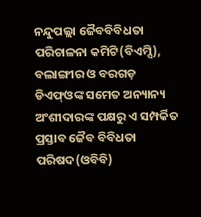ନନ୍ଦୁପଲ୍ଲା ଜୈବବିବିଧତା ପରିଚାଳନା କମିଟି(ବିଏମ୍ସି), ବଲାଙ୍ଗୀର ଓ ବରଗଡ଼ ଡିଏଫ୍ଓଙ୍କ ସମେତ ଅନ୍ୟାନ୍ୟ ଅଂଶୀଦାରଙ୍କ ପକ୍ଷରୁ ଏ ସମ୍ପର୍କିତ ପ୍ରସ୍ତାବ ଜୈବ ବିବିଧତା ପରିଷଦ(ଓବିବି)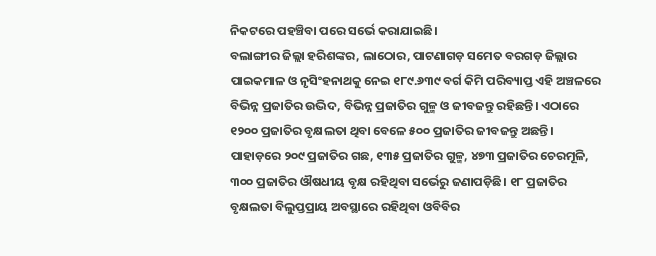ନିକଟରେ ପହଞ୍ଚିବା ପରେ ସର୍ଭେ କରାଯାଇଛି।
ବଲାଙ୍ଗୀର ଜିଲ୍ଲା ହରିଶଙ୍କର, ଲାଠୋର, ପାଟଣାଗଡ଼ ସମେତ ବରଗଡ଼ ଜିଲ୍ଲାର ପାଇକମାଳ ଓ ନୃସିଂହନାଥକୁ ନେଇ ୧୮୯.୬୩୯ ବର୍ଗ କିମି ପରିବ୍ୟାପ୍ତ ଏହି ଅଞ୍ଚଳରେ ବିଭିନ୍ନ ପ୍ରଜାତିର ଉଦ୍ଭିଦ, ବିଭିନ୍ନ ପ୍ରଜାତିର ଗୁଳ୍ମ ଓ ଜୀବଜନ୍ତୁ ରହିଛନ୍ତି। ଏଠାରେ ୧୨୦୦ ପ୍ରଜାତିର ବୃକ୍ଷଲତା ଥିବା ବେଳେ ୫୦୦ ପ୍ରଜାତିର ଜୀବଜନ୍ତୁ ଅଛନ୍ତି। ପାହାଡ଼ରେ ୨୦୯ ପ୍ରଜାତିର ଗଛ, ୧୩୫ ପ୍ରଜାତିର ଗୁଳ୍ମ, ୪୭୩ ପ୍ରଜାତିର ଚେରମୂଳି, ୩୦୦ ପ୍ରଜାତିର ଔଷଧୀୟ ବୃକ୍ଷ ରହିଥିବା ସର୍ଭେରୁ ଜଣାପଡ଼ିଛି। ୧୮ ପ୍ରଜାତିର ବୃକ୍ଷଲତା ବିଲୁପ୍ତପ୍ରାୟ ଅବସ୍ଥାରେ ରହିଥିବା ଓବିବିର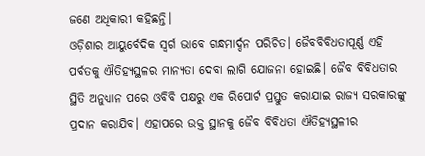ଜଣେ ଅଧିକାରୀ କହିଛନ୍ତି।
ଓଡ଼ିଶାର ଆୟୁର୍ବେଦିକ ସ୍ବର୍ଗ ଭାବେ ଗନ୍ଧମାର୍ଦ୍ଦନ ପରିଚିତ। ଜୈବବିବିଧତାପୂର୍ଣ୍ଣ ଏହି ପର୍ବତକୁ ଐତିହ୍ୟସ୍ଥଳର ମାନ୍ୟତା ଦେବା ଲାଗି ଯୋଜନା ହୋଇଛି। ଜୈବ ବିବିଧତାର ସ୍ଥିତି ଅନୁଧ୍ୟାନ ପରେ ଓବିବି ପକ୍ଷରୁ ଏକ ରିପୋର୍ଟ ପ୍ରସ୍ତୁତ କରାଯାଇ ରାଜ୍ୟ ସରକାରଙ୍କୁ ପ୍ରଦାନ କରାଯିବ। ଏହାପରେ ଉକ୍ତ ସ୍ଥାନକୁ ଜୈବ ବିବିଧତା ଐତିହ୍ୟସ୍ଥଳୀର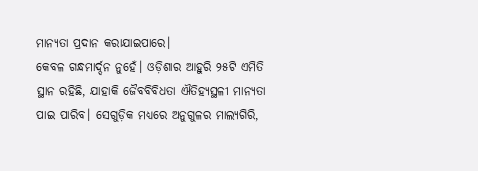ମାନ୍ୟତା ପ୍ରଦାନ କରାଯାଇପାରେ।
କେବଳ ଗନ୍ଧମାର୍ଦ୍ଦନ ନୁହେଁ। ଓଡ଼ିଶାର ଆହୁରି ୨୫ଟି ଏମିତି ସ୍ଥାନ ରହିଛି, ଯାହାକି ଜୈବବିବିଧତା ଐତିହ୍ୟସ୍ଥଳୀ ମାନ୍ୟତା ପାଇ ପାରିବ। ସେଗୁଡ଼ିକ ମଧ୍ୟରେ ଅନୁଗୁଳର ମାଲ୍ୟଗିରି,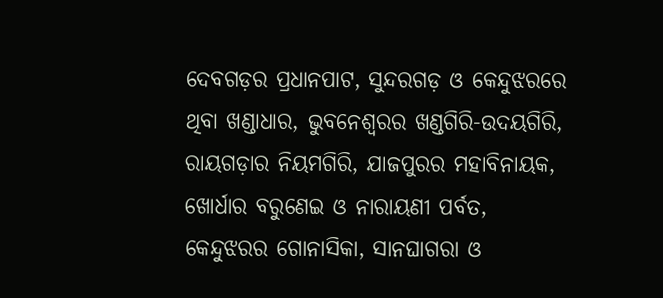ଦେବଗଡ଼ର ପ୍ରଧାନପାଟ, ସୁନ୍ଦରଗଡ଼ ଓ କେନ୍ଦୁଝରରେ ଥିବା ଖଣ୍ଡାଧାର, ଭୁବନେଶ୍ବରର ଖଣ୍ଡଗିରି-ଉଦୟଗିରି, ରାୟଗଡ଼ାର ନିୟମଗିରି, ଯାଜପୁରର ମହାବିନାୟକ, ଖୋର୍ଧାର ବରୁଣେଇ ଓ ନାରାୟଣୀ ପର୍ବତ, କେନ୍ଦୁଝରର ଗୋନାସିକା, ସାନଘାଗରା ଓ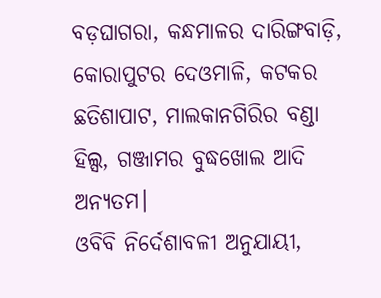ବଡ଼ଘାଗରା, କନ୍ଧମାଳର ଦାରିଙ୍ଗବାଡ଼ି, କୋରାପୁଟର ଦେଓମାଳି, କଟକର ଛତିଶାପାଟ, ମାଲକାନଗିରିର ବଣ୍ଡା ହିଲ୍ସ, ଗଞ୍ଜାମର ବୁଦ୍ଧଖୋଲ ଆଦି ଅନ୍ୟତମ।
ଓବିବି ନିର୍ଦେଶାବଳୀ ଅନୁଯାୟୀ,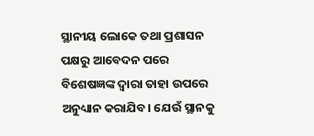ସ୍ଥାନୀୟ ଲୋକେ ତଥା ପ୍ରଶାସନ ପକ୍ଷରୁ ଆବେଦନ ପରେ ବିଶେଷଜ୍ଞଙ୍କ ଦ୍ବାରା ତାହା ଉପରେ ଅନୁଧ୍ୟାନ କରାଯିବ। ଯେଉଁ ସ୍ଥାନକୁ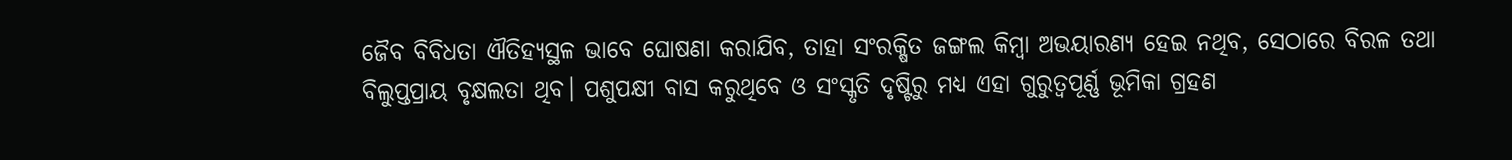ଜୈବ ବିବିଧତା ଐତିହ୍ୟସ୍ଥଳ ଭାବେ ଘୋଷଣା କରାଯିବ, ତାହା ସଂରକ୍ଷିତ ଜଙ୍ଗଲ କିମ୍ବା ଅଭୟାରଣ୍ୟ ହେଇ ନଥିବ, ସେଠାରେ ବିରଳ ତଥା ବିଲୁପ୍ତପ୍ରାୟ ବୃକ୍ଷଲତା ଥିବ। ପଶୁପକ୍ଷୀ ବାସ କରୁଥିବେ ଓ ସଂସ୍କୃତି ଦୃଷ୍ଟିରୁ ମଧ୍ୟ ଏହା ଗୁରୁତ୍ୱପୂର୍ଣ୍ଣ ଭୂମିକା ଗ୍ରହଣ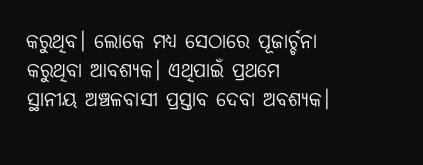କରୁଥିବ। ଲୋକେ ମଧ୍ୟ ସେଠାରେ ପୂଜାର୍ଚ୍ଚନା କରୁଥିବା ଆବଶ୍ୟକ। ଏଥିପାଇଁ ପ୍ରଥମେ ସ୍ଥାନୀୟ ଅଞ୍ଚଳବାସୀ ପ୍ରସ୍ତାବ ଦେବା ଅବଶ୍ୟକ।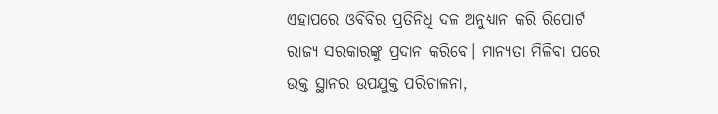ଏହାପରେ ଓବିବିର ପ୍ରତିନିଧି ଦଳ ଅନୁଧ୍ୟାନ କରି ରିପୋର୍ଟ ରାଜ୍ୟ ସରକାରଙ୍କୁ ପ୍ରଦାନ କରିବେ। ମାନ୍ୟତା ମିଳିବା ପରେ ଉକ୍ତ ସ୍ଥାନର ଉପଯୁକ୍ତ ପରିଚାଳନା,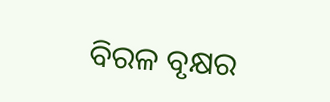ବିରଳ ବୃକ୍ଷର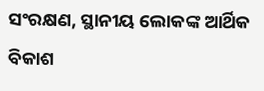ସଂରକ୍ଷଣ, ସ୍ଥାନୀୟ ଲୋକଙ୍କ ଆର୍ଥିକ ବିକାଶ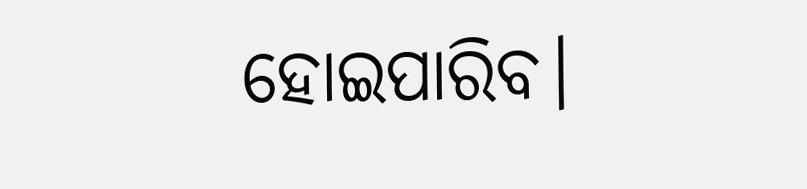ହୋଇପାରିବ।